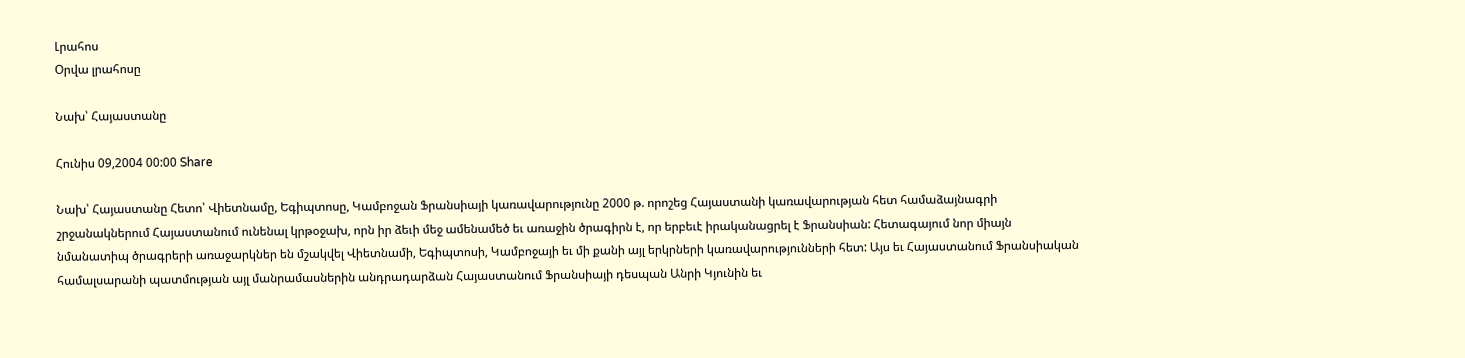Լրահոս
Օրվա լրահոսը

Նախ՝ Հայաստանը

Հունիս 09,2004 00:00 Share

Նախ՝ Հայաստանը Հետո՝ Վիետնամը, Եգիպտոսը, Կամբոջան Ֆրանսիայի կառավարությունը 2000 թ. որոշեց Հայաստանի կառավարության հետ համաձայնագրի շրջանակներում Հայաստանում ունենալ կրթօջախ, որն իր ձեւի մեջ ամենամեծ եւ առաջին ծրագիրն է, որ երբեւէ իրականացրել է Ֆրանսիան: Հետագայում նոր միայն նմանատիպ ծրագրերի առաջարկներ են մշակվել Վիետնամի, Եգիպտոսի, Կամբոջայի եւ մի քանի այլ երկրների կառավարությունների հետ: Այս եւ Հայաստանում Ֆրանսիական համալսարանի պատմության այլ մանրամասներին անդրադարձան Հայաստանում Ֆրանսիայի դեսպան Անրի Կյունին եւ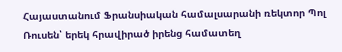Հայաստանում Ֆրանսիական համալսարանի ռեկտոր Պոլ Ռուսեն՝ երեկ հրավիրած իրենց համատեղ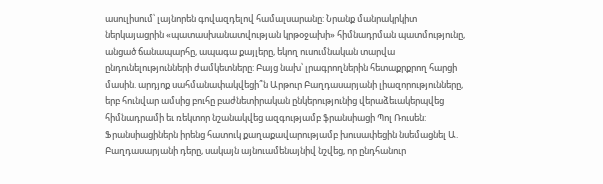ասուլիսում՝ լայնորեն գովազդելով համալսարանը: Նրանք մանրակրկիտ ներկայացրին «պատասխանատվության կրթօջախի» հիմնադրման պատմությունը, անցած ճանապարհը, ապագա քայլերը, եկող ուսումնական տարվա ընդունելությունների ժամկետները: Բայց նախ՝ լրագրողներին հետաքրքրող հարցի մասին. արդյոք սահմանափակվեցի՞ն Արթուր Բաղդասարյանի լիազորությունները, երբ հունվար ամսից բուհը բաժնետիրական ընկերությունից վերաձեւակերպվեց հիմնադրամի եւ ռեկտոր նշանակվեց ազգությամբ ֆրանսիացի Պոլ Ռուսեն: Ֆրանսիացիներն իրենց հատուկ քաղաքավարությամբ խուսափեցին նսեմացնել Ա. Բաղդասարյանի դերը, սակայն այնուամենայնիվ նշվեց, որ ընդհանուր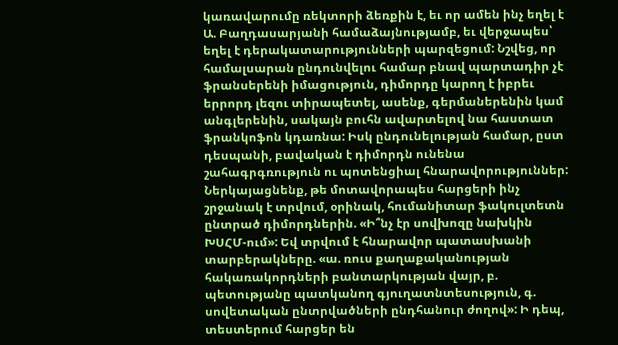կառավարումը ռեկտորի ձեռքին է, եւ որ ամեն ինչ եղել է Ա. Բաղդասարյանի համաձայնությամբ, եւ վերջապես՝ եղել է դերակատարությունների պարզեցում: Նշվեց, որ համալսարան ընդունվելու համար բնավ պարտադիր չէ ֆրանսերենի իմացություն, դիմորդը կարող է իբրեւ երրորդ լեզու տիրապետել, ասենք, գերմաներենին կամ անգլերենին, սակայն բուհն ավարտելով նա հաստատ ֆրանկոֆոն կդառնա: Իսկ ընդունելության համար, ըստ դեսպանի, բավական է դիմորդն ունենա շահագրգռություն ու պոտենցիալ հնարավորություններ: Ներկայացնենք, թե մոտավորապես հարցերի ինչ շրջանակ է տրվում, օրինակ, հումանիտար ֆակուլտետն ընտրած դիմորդներին. «Ի՞նչ էր սովխոզը նախկին ԽՍՀՄ-ում»: Եվ տրվում է հնարավոր պատասխանի տարբերակները. «ա. ռուս քաղաքականության հակառակորդների բանտարկության վայր, բ. պետությանը պատկանող գյուղատնտեսություն, գ. սովետական ընտրվածների ընդհանուր ժողով»: Ի դեպ, տեստերում հարցեր են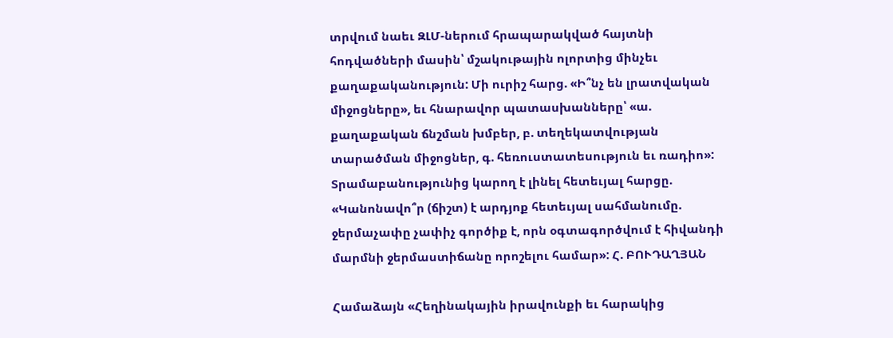տրվում նաեւ ԶԼՄ-ներում հրապարակված հայտնի հոդվածների մասին՝ մշակութային ոլորտից մինչեւ քաղաքականություն: Մի ուրիշ հարց. «Ի՞նչ են լրատվական միջոցները», եւ հնարավոր պատասխանները՝ «ա. քաղաքական ճնշման խմբեր, բ. տեղեկատվության տարածման միջոցներ, գ. հեռուստատեսություն եւ ռադիո»: Տրամաբանությունից կարող է լինել հետեւյալ հարցը. «Կանոնավո՞ր (ճիշտ) է արդյոք հետեւյալ սահմանումը. ջերմաչափը չափիչ գործիք է, որն օգտագործվում է հիվանդի մարմնի ջերմաստիճանը որոշելու համար»: Հ. ԲՈՒԴԱՂՅԱՆ

Համաձայն «Հեղինակային իրավունքի եւ հարակից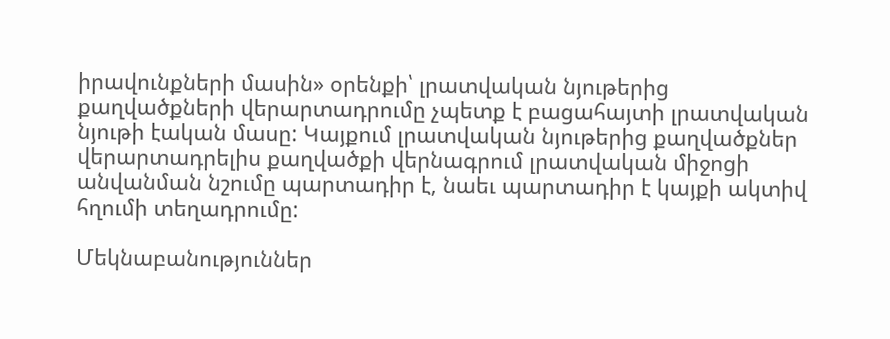իրավունքների մասին» օրենքի՝ լրատվական նյութերից քաղվածքների վերարտադրումը չպետք է բացահայտի լրատվական նյութի էական մասը: Կայքում լրատվական նյութերից քաղվածքներ վերարտադրելիս քաղվածքի վերնագրում լրատվական միջոցի անվանման նշումը պարտադիր է, նաեւ պարտադիր է կայքի ակտիվ հղումի տեղադրումը:

Մեկնաբանություններ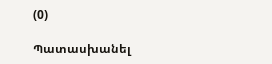(0)

Պատասխանել